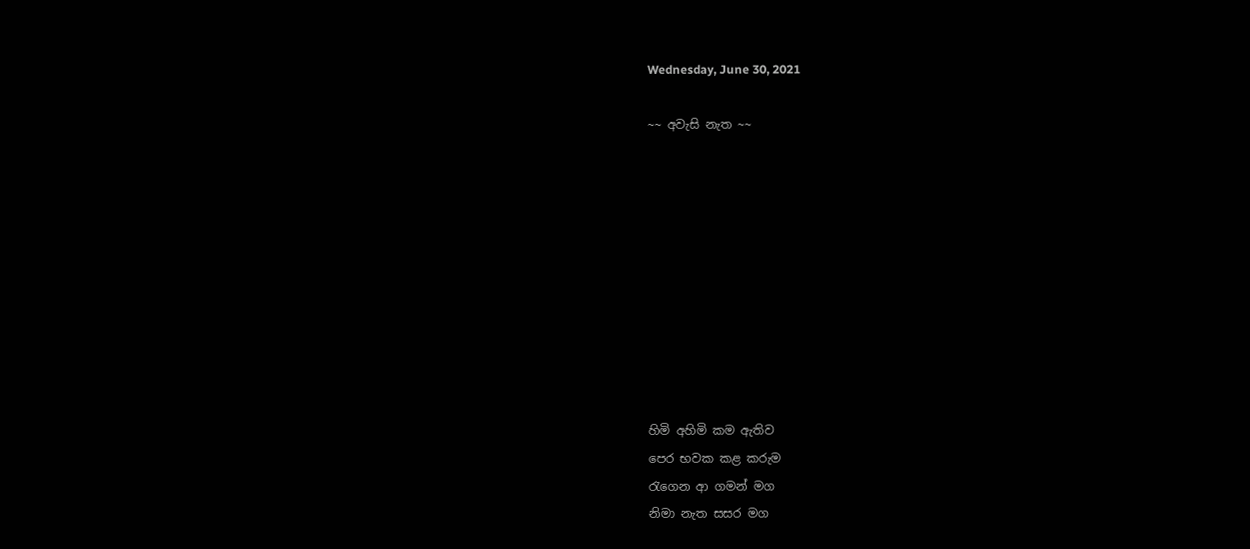Wednesday, June 30, 2021

~~ අවැසි නැත ~~










හිමි අහිමි කම ඇතිව
පෙර භවක කළ කරුම
රැගෙන ආ ගමන් මග
නිමා නැත සසර මග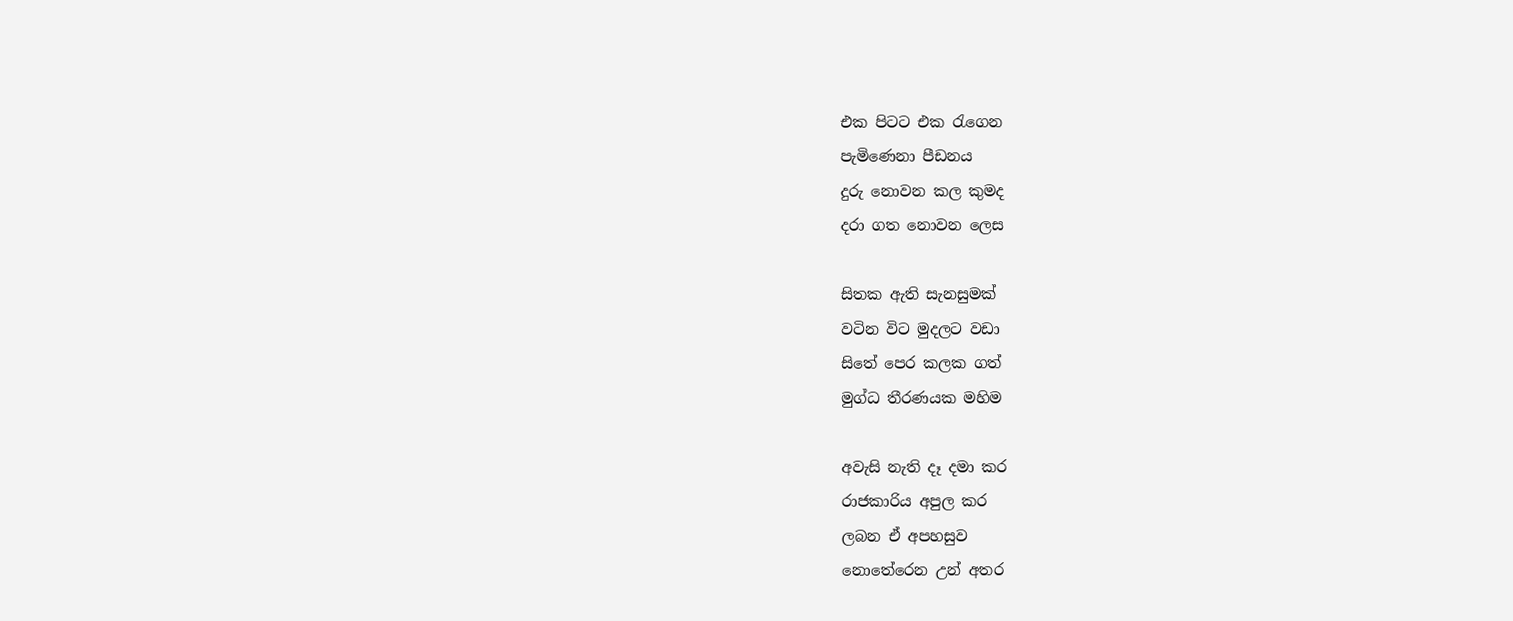එක පිටට එක රැගෙන
පැමිණෙනා පීඩනය
දුරු නොවන කල කුමද
දරා ගත නොවන ලෙස

සිතක ඇති සැනසුමක්
වටින විට මුදලට වඩා
සිතේ පෙර කලක ගත්
මුග්ධ තීරණයක මහිම

අවැසි නැති දෑ දමා කර
රාජකාරිය අපුල කර
ලබන ඒ අපහසුව
නොතේරෙන උන් අතර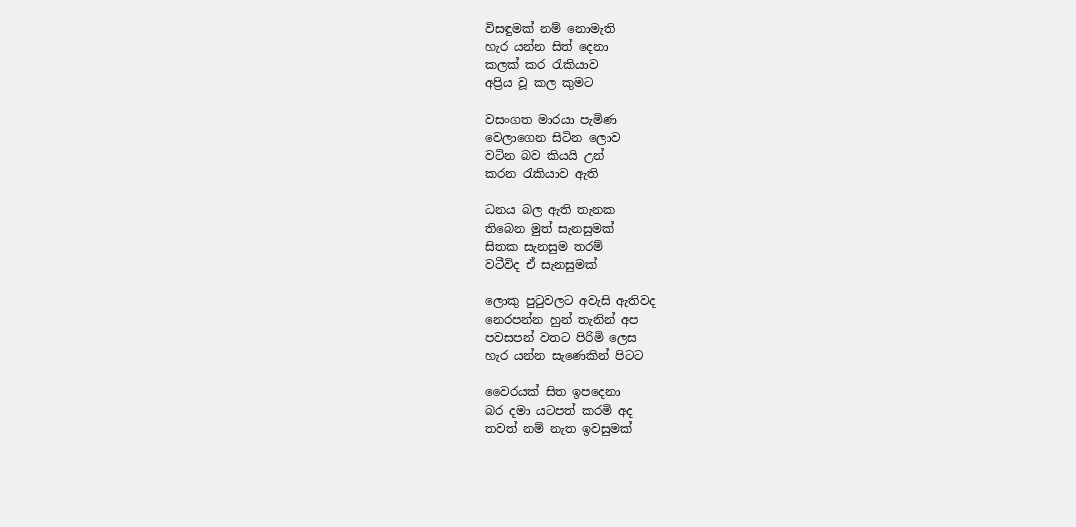විසඳුමක් නම් නොමැති
හැර යන්න සිත් දෙනා
කලක් කර රැකියාව
අප්‍රිය වූ කල කුමට

වසංගත මාරයා පැමිණ
වෙලාගෙන සිටින ලොව
වටින බව කියයි උන්
කරන රැකියාව ඇති

ධනය බල ඇති තැනක
තිබෙන මුත් සැනසුමක්
සිතක සැනසුම තරම්
වටීවිද ඒ සැනසුමක්

ලොකු පුටුවලට අවැසි ඇතිවද
නෙරපන්න හුන් තැනින් අප
පවසපන් වතට පිරිමි ලෙස
හැර යන්න සැණෙකින් පිටට

වෛරයක් සිත ඉපදෙනා
බර දමා යටපත් කරමි අද
තවත් නම් නැත ඉවසුමක්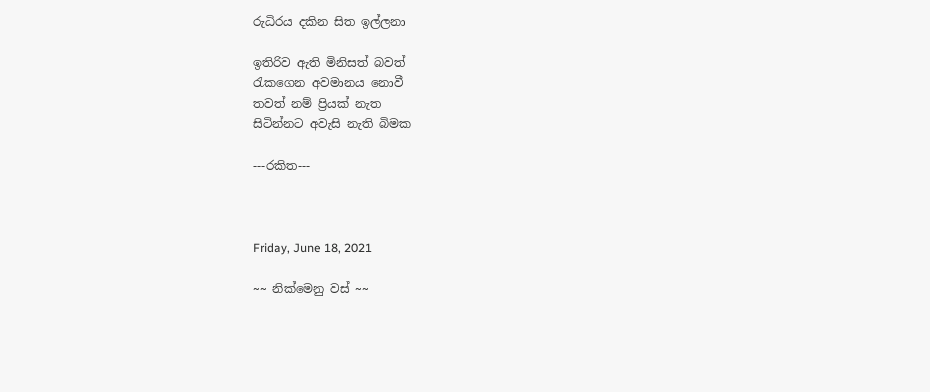රුධිරය දකින සිත ඉල්ලනා

ඉතිරිව ඇති මිනිසත් බවත්
රැකගෙන අවමානය නොවී
තවත් නම් ප්‍රියක් නැත
සිටින්නට අවැසි නැති බිමක

---රකිත---



Friday, June 18, 2021

~~ නික්මෙනු වස් ~~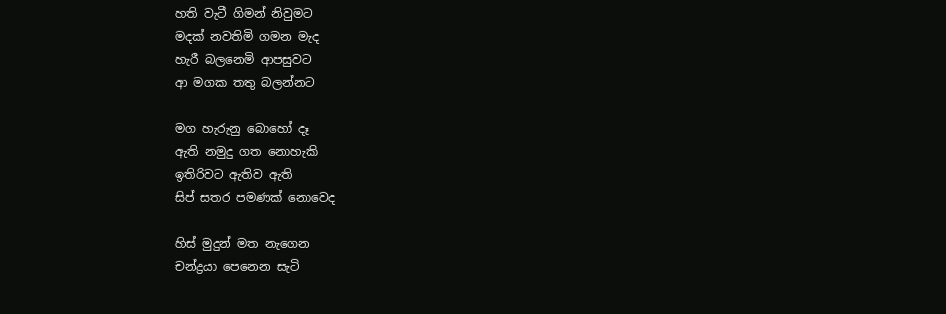හති වැටී ගිමන් නිවුමට
මදක් නවතිමි ගමන මැද
හැරී බලනෙමි ආපසුවට
ආ මගක තතු බලන්නට

මග හැරුනු බොහෝ දෑ
ඇති නමුදු ගත නොහැකි
ඉතිරිවට ඇතිව ඇති
සිප් සතර පමණක් නොවෙද

හිස් මුදුන් මත නැගෙන
චන්ද්‍රයා පෙනෙන සැටි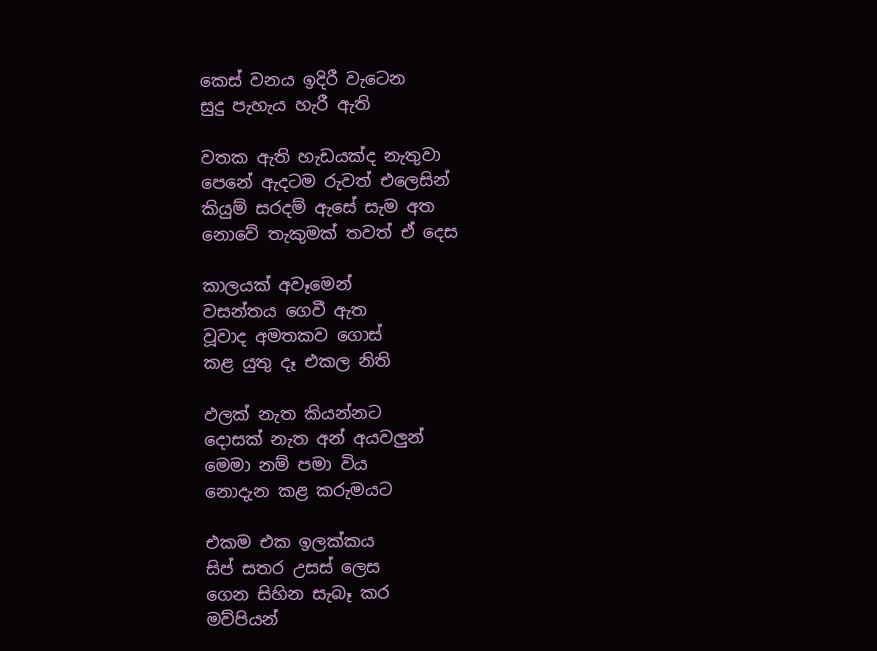කෙස් වනය ඉදිරී වැටෙන
සුදු පැහැය හැරී ඇති

වතක ඇති හැඩයක්ද නැතුවා
පෙනේ ඇදටම රුවත් එලෙසින්
කියුම් සරදම් ඇසේ සැම අත
නොවේ තැකුමක් තවත් ඒ දෙස

කාලයක් අවෑමෙන්
වසන්තය ගෙවී ඇත
වූවාද අමතකව ගොස්
කළ යුතු දෑ එකල නිති

ඵලක් නැත කියන්නට
දොසක් නැත අන් අයවලුන්
මෙමා නම් පමා විය
නොදැන කළ කරුමයට

එකම එක ඉලක්කය
සිප් සතර උසස් ලෙස
ගෙන සිහින සැබෑ කර
මව්පියන්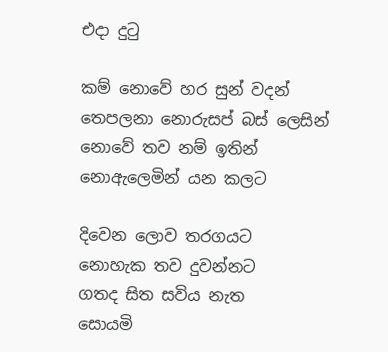එදා දුටු

කම් නොවේ හර සුන් වදන්
තෙපලනා නොරුසප් බස් ලෙසින්
නොවේ තව නම් ඉතින්
නොඇලෙමින් යන කලට

දිවෙන ලොව තරගයට
නොහැක තව දුවන්නට
ගතද සිත සවිය නැත
සොයමි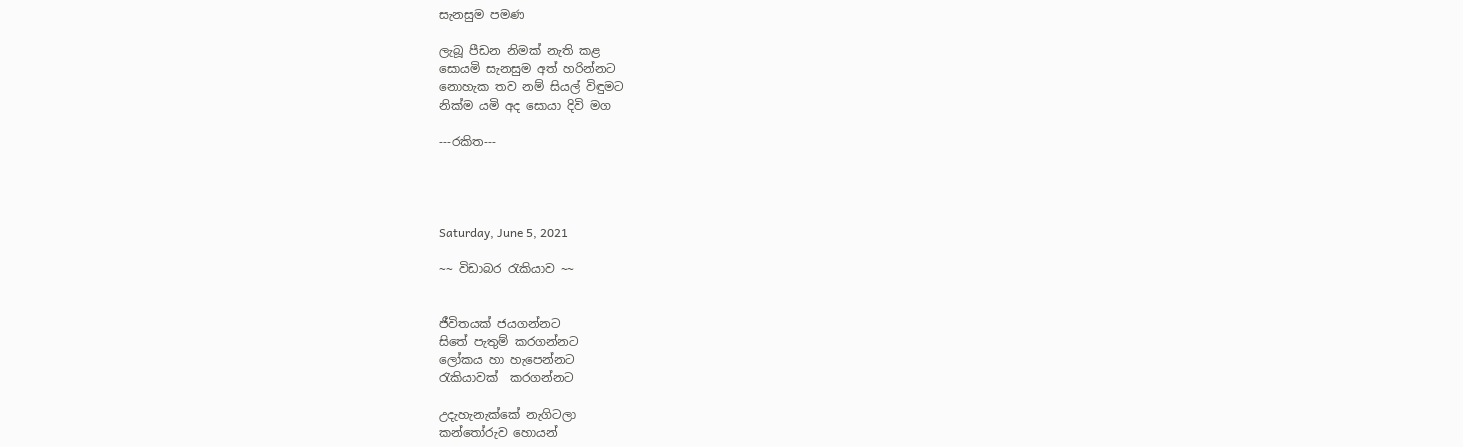සැනසුම පමණ

ලැබූ පීඩන නිමක් නැති කළ
සොයමි සැනසුම අත් හරින්නට
නොහැක තව නම් සියල් විඳුමට
නික්ම යමි අද සොයා දිවි මග

---රකිත---




Saturday, June 5, 2021

~~ විඩාබර රැකියාව ~~


ජීවිතයක් ජයගන්නට
සිතේ පැතුම් කරගන්නට
ලෝකය හා හැපෙන්නට
රැකියාවක්  කරගන්නට

උදැහැනැක්කේ නැගිටලා
කන්තෝරුව හොයන්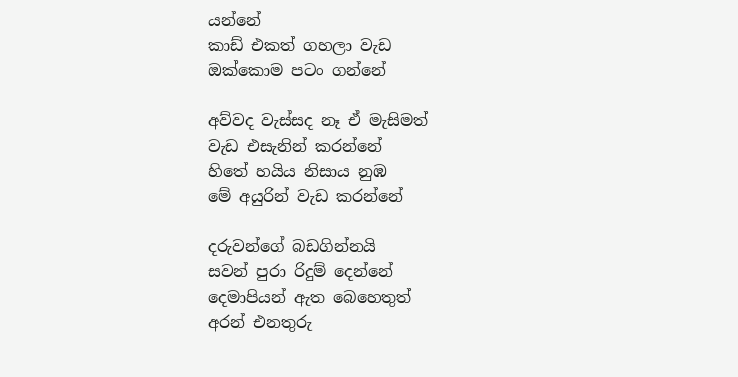යන්නේ
කාඩ් එකත් ගහලා වැඩ
ඔක්කොම පටං ගන්නේ

අව්වද වැස්සද නෑ ඒ මැසිමත්
වැඩ එසැනින් කරන්නේ
හිතේ හයිය නිසාය නුඹ
මේ අයුරින් වැඩ කරන්නේ

දරුවන්ගේ බඩගින්නයි
සවන් පුරා රිදුම් දෙන්නේ
දෙමාපියන් ඇත බෙහෙතුත්
අරන් එනතුරු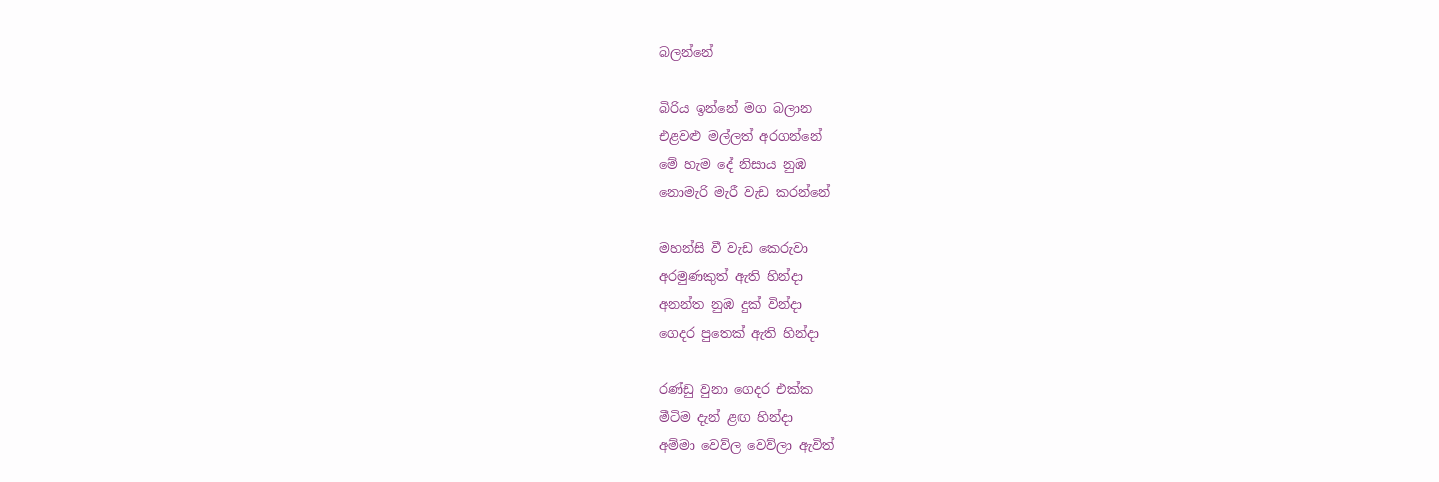බලන්නේ

බිරිය ඉන්නේ මග බලාන
එළවළු මල්ලත් අරගන්නේ
මේ හැම දේ නිසාය නුඹ
නොමැරි මැරී වැඩ කරන්නේ

මහන්සි වී වැඩ කෙරුවා
අරමුණකුත් ඇති හින්දා
අනන්‍ත නුඹ දුක් වින්දා
ගෙදර පුතෙක් ඇති හින්දා

රණ්ඩු වුනා ගෙදර එක්ක
මීටිම දැන් ළඟ හින්දා
අම්මා වෙව්ල වෙව්ලා ඇවිත්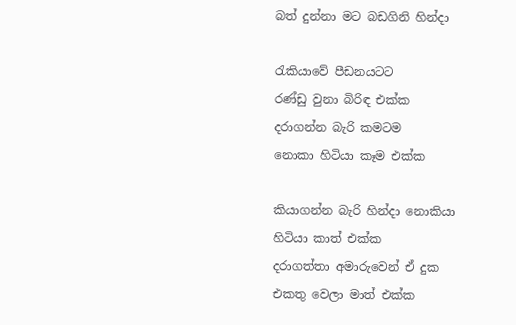බත් දුන්නා මට බඩගිනි හින්දා

රැකියාවේ පීඩනයටට
රණ්ඩු වුනා බිරිඳ එක්ක
දරාගන්න බැරි කමටම
නොකා හිටියා කෑම එක්ක

කියාගන්න බැරි හින්දා නොකියා
හිටියා කාත් එක්ක
දරාගත්තා අමාරුවෙන් ඒ දුක
එකතු වෙලා මාත් එක්ක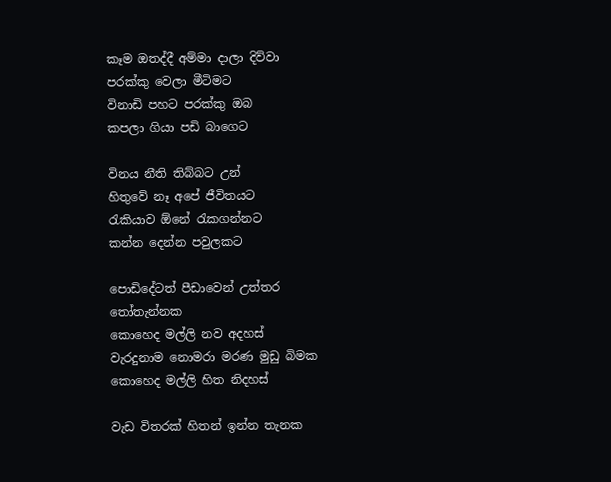කෑම ඔතද්දී අම්මා දාලා දිව්වා
පරක්කු වෙලා මීටිමට
විනාඩි පහට පරක්කු ඔබ
කපලා ගියා පඩි බාගෙට

විනය නීති තිබ්බට උන්
හිතුවේ නෑ අපේ ජීවිතයට
රැකියාව ඕනේ රැකගන්නට
කන්න දෙන්න පවුලකට

පොඩිදේටත් පීඩාවෙන් උත්තර තෝතැන්නක
කොහෙද මල්ලි නව අදහස්
වැරදුනාම නොමරා මරණ මුඩු බිමක
කොහෙද මල්ලි හිත නිදහස්

වැඩ විතරක් හිතන් ඉන්න තැනක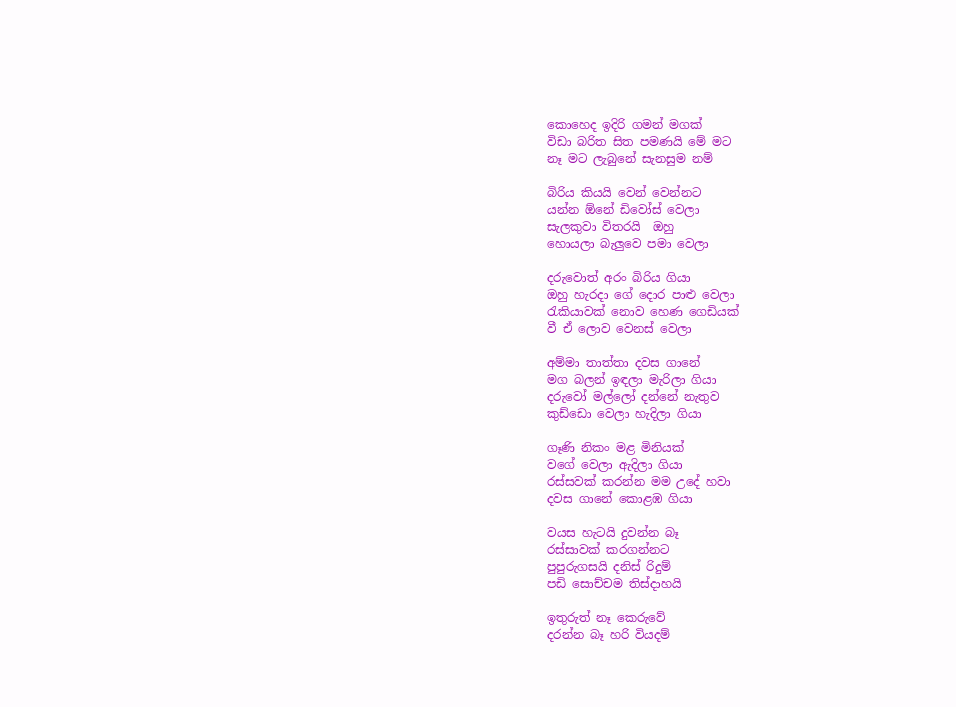කොහෙද ඉදිරි ගමන් මගක්
විඩා බරිත සිත පමණයි මේ මට
නෑ මට ලැබුනේ සැනසුම නම්

බිරිය කියයි වෙන් වෙන්නට
යන්න ඕනේ ඩිවෝස් වෙලා
සැලකුවා විතරයි  ඔහු
හොයලා බැලුවෙ පමා වෙලා

දරුවොත් අරං බිරිය ගියා
ඔහු හැරදා ගේ දොර පාළු වෙලා
රැකියාවක් නොව හෙණ ගෙඩියක්
වී ඒ ලොව වෙනස් වෙලා

අම්මා තාත්තා දවස ගානේ
මග බලන් ඉඳලා මැරිලා ගියා
දරුවෝ මල්ලෝ දන්නේ නැතුව
කුඩ්ඩො වෙලා හැදිලා ගියා

ගෑණි නිකං මළ මිනියක්
වගේ වෙලා ඇදිලා ගියා
රස්සවක් කරන්න මම උදේ හවා
දවස ගානේ කොළඹ ගියා

වයස හැටයි දුවන්න බෑ
රස්සාවක් කරගන්නට
පුපුරුගසයි දනිස් රිදුම්
පඩි සොච්චම තිස්දාහයි

ඉතුරුත් නෑ කෙරුවේ
දරන්න බෑ හරි වියදම්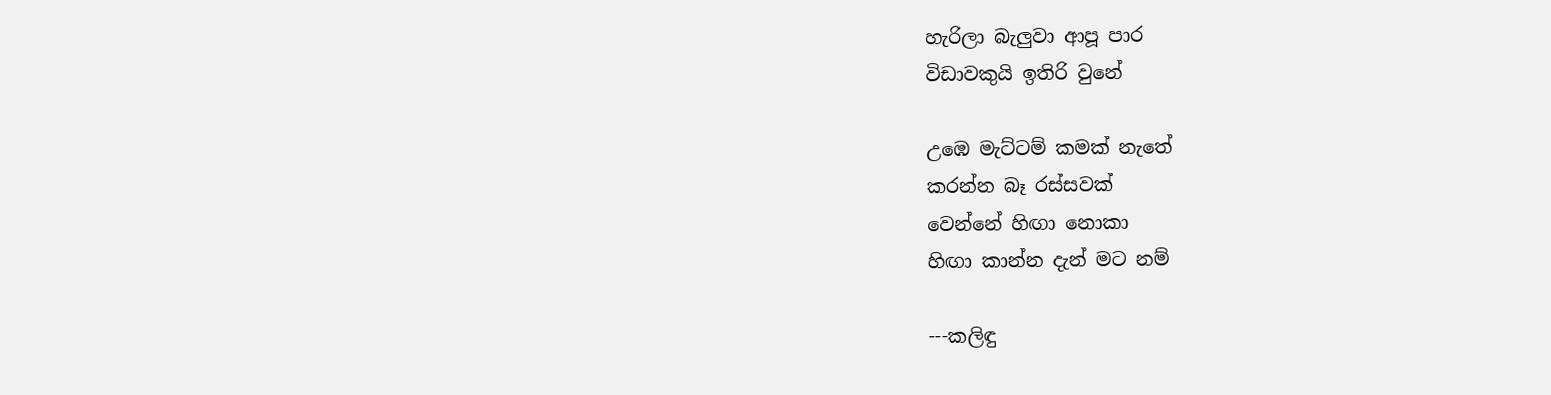හැරිලා බැලුවා ආපූ පාර
විඩාවකුයි ඉතිරි වුනේ

උඹෙ මැට්ටම් කමක් නැතේ
කරන්න බෑ රස්සවක්
වෙන්නේ හිඟා නොකා
හිඟා කාන්න දැන් මට නම්

---කලිඳු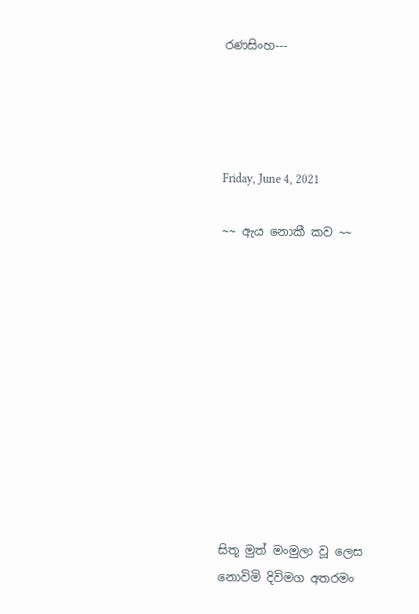රණසිංහ---




Friday, June 4, 2021

~~ ඇය නොකී කව ~~











සිතූ මුත් මංමුලා වූ ලෙස
නොවිමි දිවිමග අතරමං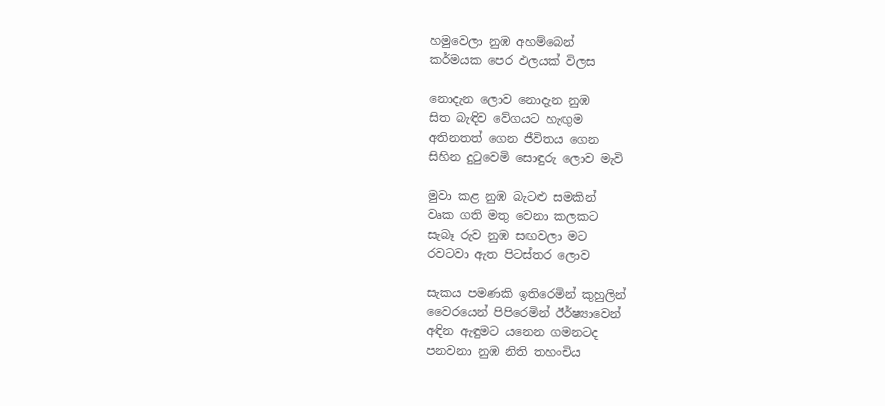හමුවෙලා නුඹ අහම්බෙන්
කර්මයක පෙර ඵලයක් විලස

නොදැන ලොව නොදැන නුඹ
සිත බැඳිව වේගයට හැඟුම
අතිනතත් ගෙන ජීවිතය ගෙන
සිහින දුටුවෙමි සොඳුරු ලොව මැවි

මුවා කළ නුඹ බැටළු සමකින්
වෘක ගති මතු වෙනා කලකට
සැබෑ රුව නුඹ සඟවලා මට
රවටවා ඇත පිටස්තර ලොව

සැකය පමණකි ඉතිරෙමින් කුහුලින්
වෛරයෙන් පිපිරෙමින් ඊර්ෂ්‍යාවෙන්
අඳින ඇඳුමට යනෙන ගමනටද
පනවනා නුඹ නිති තහංචිය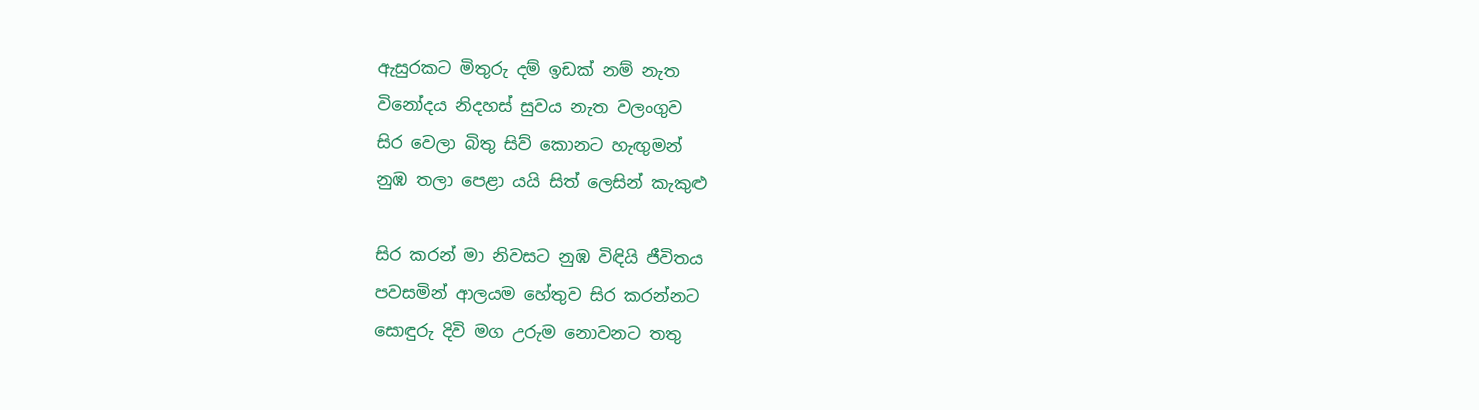ඇසුරකට මිතුරු දම් ඉඩක් නම් නැත
විනෝදය නිදහස් සුවය නැත වලංගුව
සිර වෙලා බිතු සිව් කොනට හැඟුමන්
නුඹ තලා පෙළා යයි සිත් ලෙසින් කැකුළු

සිර කරන් මා නිවසට නුඹ විඳියි ජීවිතය
පවසමින් ආලයම හේතුව සිර කරන්නට
සොඳුරු දිවි මග උරුම නොවනට තතු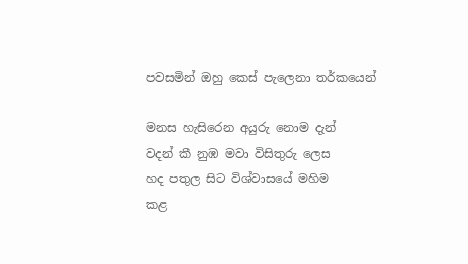පවසමින් ඔහු කෙස් පැලෙනා තර්කයෙන්

මනස හැසිරෙන අයුරු නොම දැන්
වදන් කී නුඹ මවා විසිතුරු ලෙස
හද පතුල සිට විශ්වාසයේ මහිම
කළ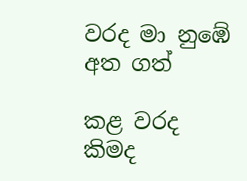වරද මා නුඹේ අත ගත්

කළ වරද කිමද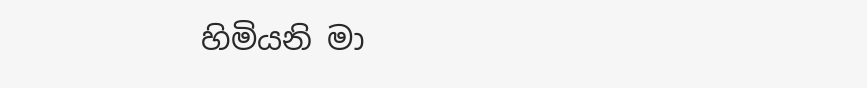හිමියනි මා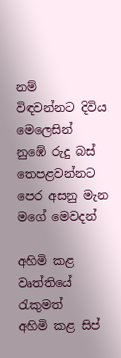නම්
විඳවන්නට දිවිය මෙලෙසින්
නුඹේ රුදු බස් තෙපළවන්නට
පෙර අසනු මැන මගේ මෙවදන්

අහිමි කළ වෘත්තියේ රැකුමත්
අහිමි කළ සිප්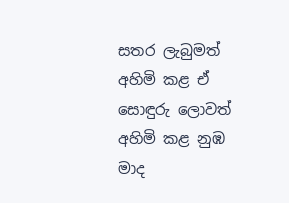සතර ලැබුමත්
අහිමි කළ ඒ සොඳුරු ලොවත්
අහිමි කළ නුඹ මාද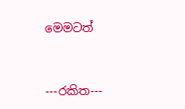මෙමටත්


---රකිත---